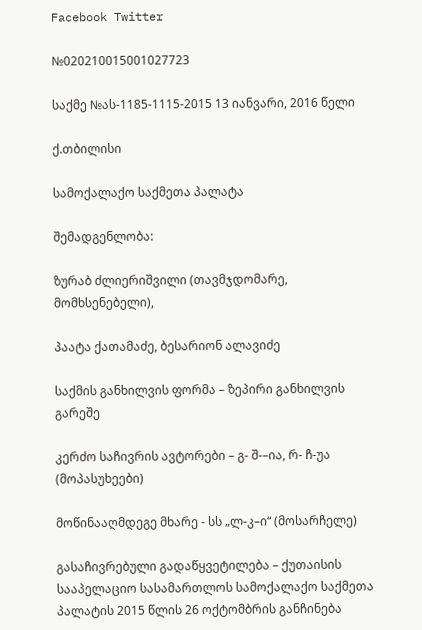Facebook Twitter

№020210015001027723

საქმე №ას-1185-1115-2015 13 იანვარი, 2016 წელი

ქ.თბილისი

სამოქალაქო საქმეთა პალატა

შემადგენლობა:

ზურაბ ძლიერიშვილი (თავმჯდომარე, მომხსენებელი),

პაატა ქათამაძე, ბესარიონ ალავიძე

საქმის განხილვის ფორმა – ზეპირი განხილვის გარეშე

კერძო საჩივრის ავტორები – გ- შ-–ია, რ- ჩ-უა (მოპასუხეები)

მოწინააღმდეგე მხარე - სს „ლ-კ–ი“ (მოსარჩელე)

გასაჩივრებული გადაწყვეტილება – ქუთაისის სააპელაციო სასამართლოს სამოქალაქო საქმეთა პალატის 2015 წლის 26 ოქტომბრის განჩინება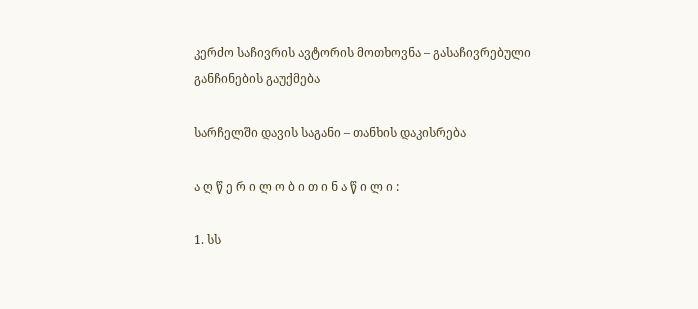კერძო საჩივრის ავტორის მოთხოვნა – გასაჩივრებული განჩინების გაუქმება

სარჩელში დავის საგანი – თანხის დაკისრება

ა ღ წ ე რ ი ლ ო ბ ი თ ი ნ ა წ ი ლ ი :

1. სს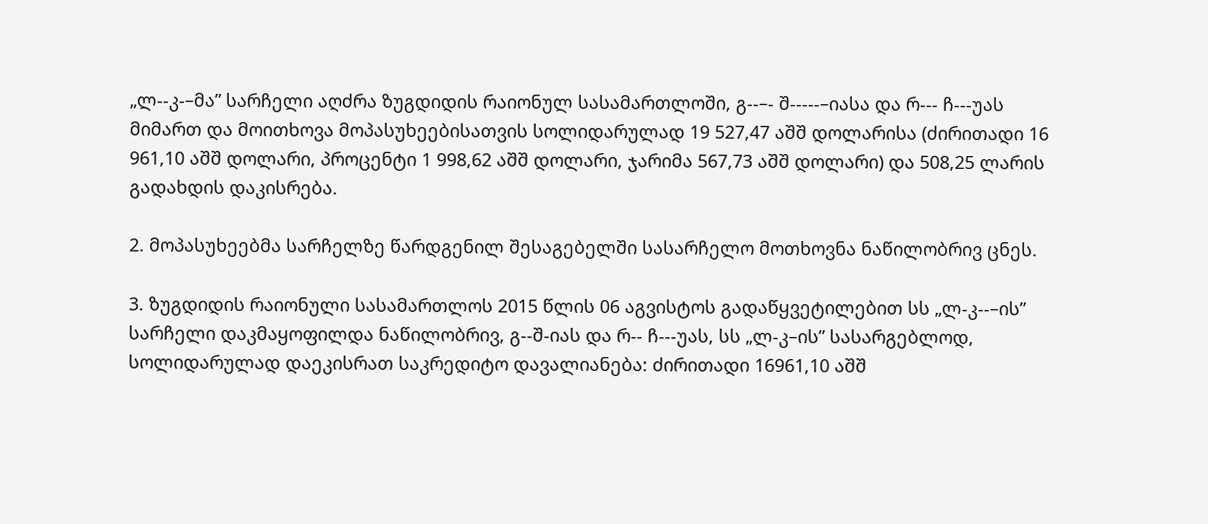„ლ--კ-–მა” სარჩელი აღძრა ზუგდიდის რაიონულ სასამართლოში, გ--–- შ-----–იასა და რ--- ჩ---უას მიმართ და მოითხოვა მოპასუხეებისათვის სოლიდარულად 19 527,47 აშშ დოლარისა (ძირითადი 16 961,10 აშშ დოლარი, პროცენტი 1 998,62 აშშ დოლარი, ჯარიმა 567,73 აშშ დოლარი) და 508,25 ლარის გადახდის დაკისრება.

2. მოპასუხეებმა სარჩელზე წარდგენილ შესაგებელში სასარჩელო მოთხოვნა ნაწილობრივ ცნეს.

3. ზუგდიდის რაიონული სასამართლოს 2015 წლის 06 აგვისტოს გადაწყვეტილებით სს „ლ-კ--–ის” სარჩელი დაკმაყოფილდა ნაწილობრივ, გ--შ-იას და რ-- ჩ---უას, სს „ლ-კ–ის” სასარგებლოდ, სოლიდარულად დაეკისრათ საკრედიტო დავალიანება: ძირითადი 16961,10 აშშ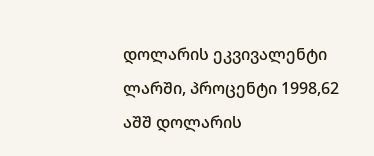დოლარის ეკვივალენტი ლარში, პროცენტი 1998,62 აშშ დოლარის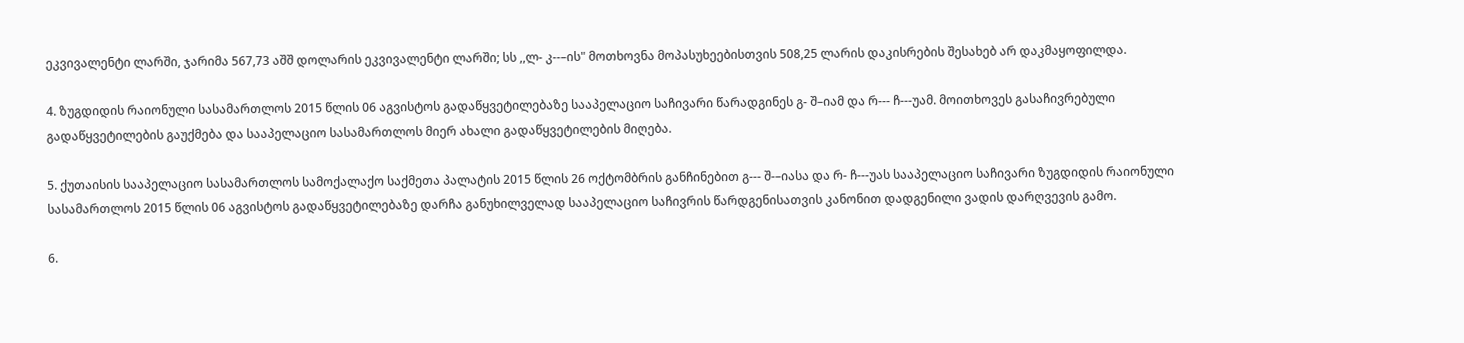ეკვივალენტი ლარში, ჯარიმა 567,73 აშშ დოლარის ეკვივალენტი ლარში; სს ,,ლ- კ--–ის" მოთხოვნა მოპასუხეებისთვის 508,25 ლარის დაკისრების შესახებ არ დაკმაყოფილდა.

4. ზუგდიდის რაიონული სასამართლოს 2015 წლის 06 აგვისტოს გადაწყვეტილებაზე სააპელაციო საჩივარი წარადგინეს გ- შ–იამ და რ--- ჩ---უამ. მოითხოვეს გასაჩივრებული გადაწყვეტილების გაუქმება და სააპელაციო სასამართლოს მიერ ახალი გადაწყვეტილების მიღება.

5. ქუთაისის სააპელაციო სასამართლოს სამოქალაქო საქმეთა პალატის 2015 წლის 26 ოქტომბრის განჩინებით გ--- შ-–იასა და რ- ჩ---უას სააპელაციო საჩივარი ზუგდიდის რაიონული სასამართლოს 2015 წლის 06 აგვისტოს გადაწყვეტილებაზე დარჩა განუხილველად სააპელაციო საჩივრის წარდგენისათვის კანონით დადგენილი ვადის დარღვევის გამო.

6.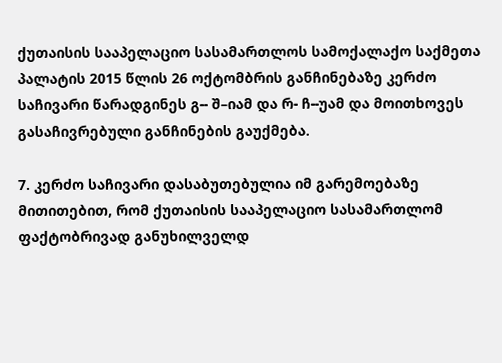ქუთაისის სააპელაციო სასამართლოს სამოქალაქო საქმეთა პალატის 2015 წლის 26 ოქტომბრის განჩინებაზე კერძო საჩივარი წარადგინეს გ-- შ–იამ და რ- ჩ--უამ და მოითხოვეს გასაჩივრებული განჩინების გაუქმება.

7. კერძო საჩივარი დასაბუთებულია იმ გარემოებაზე მითითებით, რომ ქუთაისის სააპელაციო სასამართლომ ფაქტობრივად განუხილველდ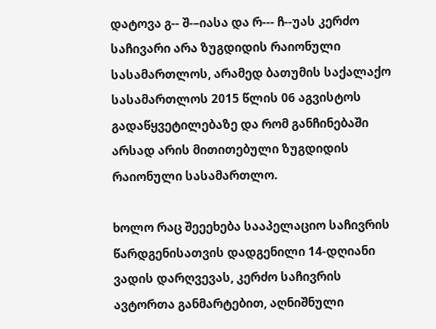დატოვა გ-- შ-–იასა და რ--- ჩ--უას კერძო საჩივარი არა ზუგდიდის რაიონული სასამართლოს, არამედ ბათუმის საქალაქო სასამართლოს 2015 წლის 06 აგვისტოს გადაწყვეტილებაზე და რომ განჩინებაში არსად არის მითითებული ზუგდიდის რაიონული სასამართლო.

ხოლო რაც შეეეხება სააპელაციო საჩივრის წარდგენისათვის დადგენილი 14-დღიანი ვადის დარღვევას, კერძო საჩივრის ავტორთა განმარტებით, აღნიშნული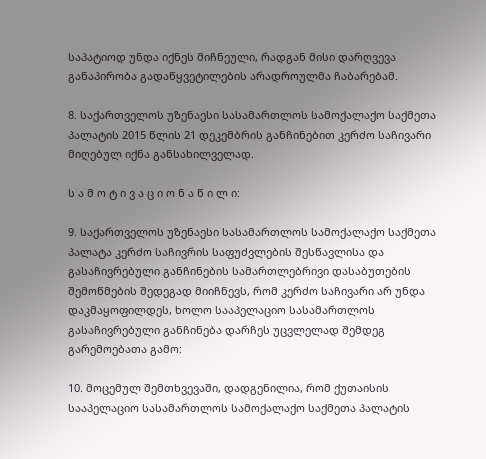საპატიოდ უნდა იქნეს მიჩნეული, რადგან მისი დარღვევა განაპირობა გადაწყვეტილების არადროულმა ჩაბარებამ.

8. საქართველოს უზენაესი სასამართლოს სამოქალაქო საქმეთა პალატის 2015 წლის 21 დეკემბრის განჩინებით კერძო საჩივარი მიღებულ იქნა განსახილველად.

ს ა მ ო ტ ი ვ ა ც ი ო ნ ა წ ი ლ ი:

9. საქართველოს უზენაესი სასამართლოს სამოქალაქო საქმეთა პალატა კერძო საჩივრის საფუძვლების შესწავლისა და გასაჩივრებული განჩინების სამართლებრივი დასაბუთების შემოწმების შედეგად მიიჩნევს, რომ კერძო საჩივარი არ უნდა დაკმაყოფილდეს, ხოლო სააპელაციო სასამართლოს გასაჩივრებული განჩინება დარჩეს უცვლელად შემდეგ გარემოებათა გამო:

10. მოცემულ შემთხვევაში, დადგენილია, რომ ქუთაისის სააპელაციო სასამართლოს სამოქალაქო საქმეთა პალატის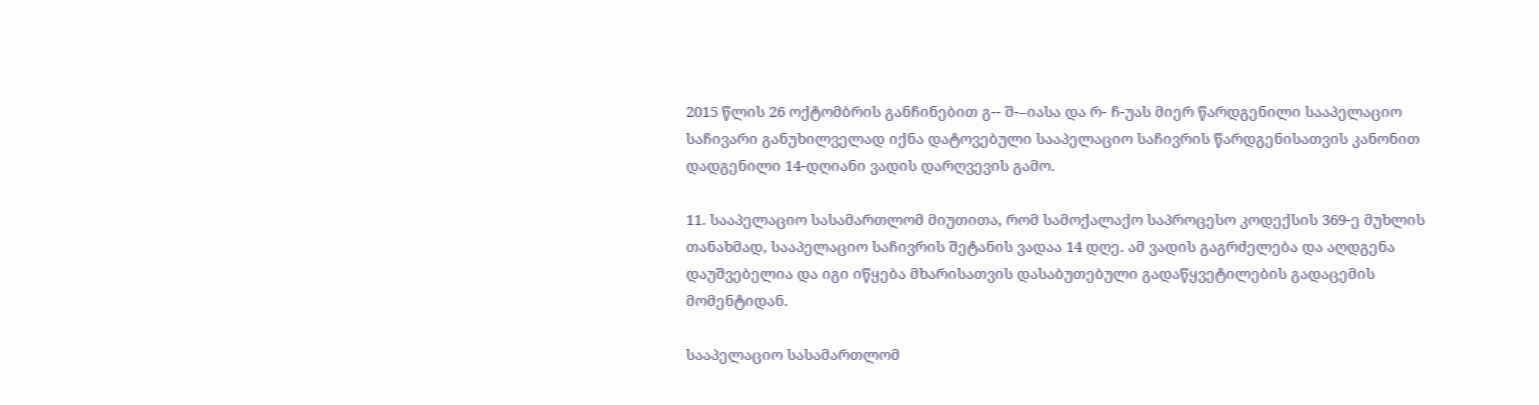2015 წლის 26 ოქტომბრის განჩინებით გ-- შ-–იასა და რ- ჩ-უას მიერ წარდგენილი სააპელაციო საჩივარი განუხილველად იქნა დატოვებული სააპელაციო საჩივრის წარდგენისათვის კანონით დადგენილი 14-დღიანი ვადის დარღვევის გამო.

11. სააპელაციო სასამართლომ მიუთითა, რომ სამოქალაქო საპროცესო კოდექსის 369-ე მუხლის თანახმად, სააპელაციო საჩივრის შეტანის ვადაა 14 დღე. ამ ვადის გაგრძელება და აღდგენა დაუშვებელია და იგი იწყება მხარისათვის დასაბუთებული გადაწყვეტილების გადაცემის მომენტიდან.

სააპელაციო სასამართლომ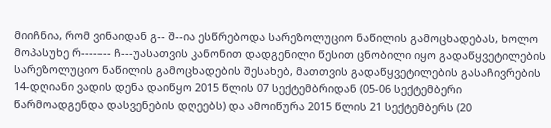მიიჩნია, რომ ვინაიდან გ-- შ--ია ესწრებოდა სარეზოლუციო ნაწილის გამოცხადებას, ხოლო მოპასუხე რ----–-- ჩ---უასათვის კანონით დადგენილი წესით ცნობილი იყო გადაწყვეტილების სარეზოლუციო ნაწილის გამოცხადების შესახებ, მათთვის გადაწყვეტილების გასაჩივრების 14-დღიანი ვადის დენა დაიწყო 2015 წლის 07 სექტემბრიდან (05-06 სექტემბერი წარმოადგენდა დასვენების დღეებს) და ამოიწურა 2015 წლის 21 სექტემბერს (20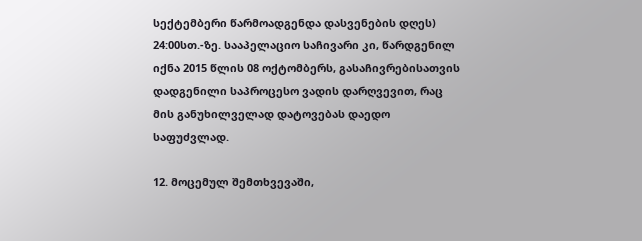სექტემბერი წარმოადგენდა დასვენების დღეს) 24:00სთ.-ზე. სააპელაციო საჩივარი კი, წარდგენილ იქნა 2015 წლის 08 ოქტომბერს, გასაჩივრებისათვის დადგენილი საპროცესო ვადის დარღვევით, რაც მის განუხილველად დატოვებას დაედო საფუძვლად.

12. მოცემულ შემთხვევაში,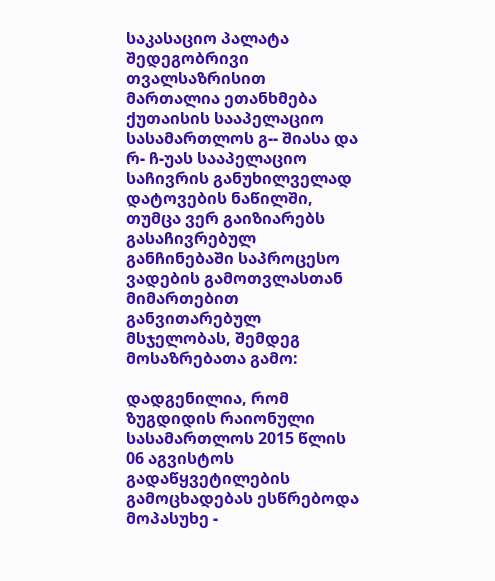საკასაციო პალატა შედეგობრივი თვალსაზრისით მართალია ეთანხმება ქუთაისის სააპელაციო სასამართლოს გ-- შიასა და რ- ჩ-უას სააპელაციო საჩივრის განუხილველად დატოვების ნაწილში, თუმცა ვერ გაიზიარებს გასაჩივრებულ განჩინებაში საპროცესო ვადების გამოთვლასთან მიმართებით განვითარებულ მსჯელობას, შემდეგ მოსაზრებათა გამო:

დადგენილია, რომ ზუგდიდის რაიონული სასამართლოს 2015 წლის 06 აგვისტოს გადაწყვეტილების გამოცხადებას ესწრებოდა მოპასუხე -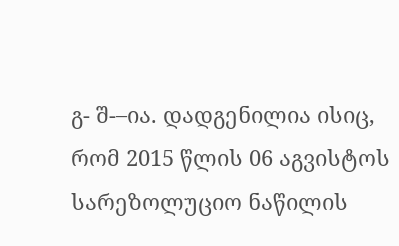გ- შ-–ია. დადგენილია ისიც, რომ 2015 წლის 06 აგვისტოს სარეზოლუციო ნაწილის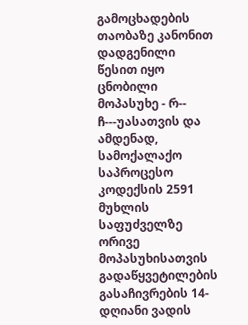გამოცხადების თაობაზე კანონით დადგენილი წესით იყო ცნობილი მოპასუხე - რ-- ჩ---უასათვის და ამდენად, სამოქალაქო საპროცესო კოდექსის 2591 მუხლის საფუძველზე ორივე მოპასუხისათვის გადაწყვეტილების გასაჩივრების 14-დღიანი ვადის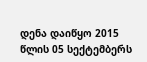დენა დაიწყო 2015 წლის 05 სექტემბერს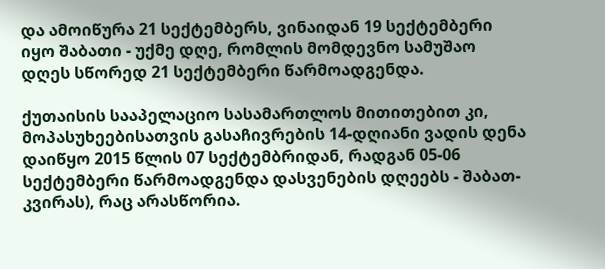და ამოიწურა 21 სექტემბერს, ვინაიდან 19 სექტემბერი იყო შაბათი - უქმე დღე, რომლის მომდევნო სამუშაო დღეს სწორედ 21 სექტემბერი წარმოადგენდა.

ქუთაისის სააპელაციო სასამართლოს მითითებით კი, მოპასუხეებისათვის გასაჩივრების 14-დღიანი ვადის დენა დაიწყო 2015 წლის 07 სექტემბრიდან, რადგან 05-06 სექტემბერი წარმოადგენდა დასვენების დღეებს - შაბათ-კვირას), რაც არასწორია.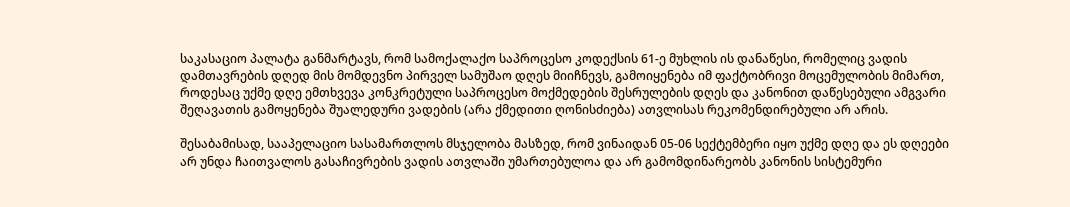საკასაციო პალატა განმარტავს, რომ სამოქალაქო საპროცესო კოდექსის 61-ე მუხლის ის დანაწესი, რომელიც ვადის დამთავრების დღედ მის მომდევნო პირველ სამუშაო დღეს მიიჩნევს, გამოიყენება იმ ფაქტობრივი მოცემულობის მიმართ, როდესაც უქმე დღე ემთხვევა კონკრეტული საპროცესო მოქმედების შესრულების დღეს და კანონით დაწესებული ამგვარი შეღავათის გამოყენება შუალედური ვადების (არა ქმედითი ღონისძიება) ათვლისას რეკომენდირებული არ არის.

შესაბამისად, სააპელაციო სასამართლოს მსჯელობა მასზედ, რომ ვინაიდან 05-06 სექტემბერი იყო უქმე დღე და ეს დღეები არ უნდა ჩაითვალოს გასაჩივრების ვადის ათვლაში უმართებულოა და არ გამომდინარეობს კანონის სისტემური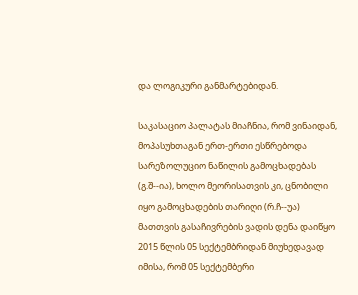და ლოგიკური განმარტებიდან.

საკასაციო პალატას მიაჩნია, რომ ვინაიდან, მოპასუხთაგან ერთ-ერთი ესწრებოდა სარეზოლუციო ნაწილის გამოცხადებას (გ.შ--ია), ხოლო მეორისათვის კი, ცნობილი იყო გამოცხადების თარიღი (რ.ჩ--უა) მათთვის გასაჩივრების ვადის დენა დაიწყო 2015 წლის 05 სექტემბრიდან მიუხედავად იმისა, რომ 05 სექტემბერი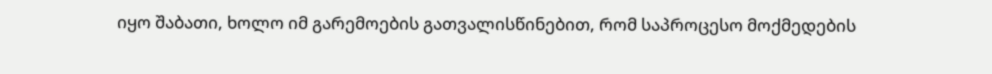იყო შაბათი, ხოლო იმ გარემოების გათვალისწინებით, რომ საპროცესო მოქმედების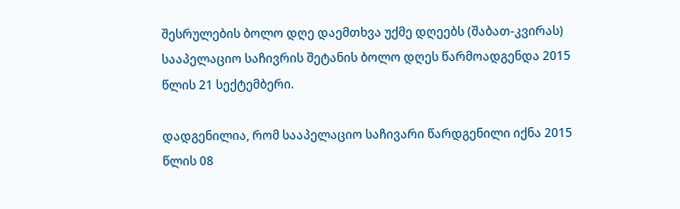შესრულების ბოლო დღე დაემთხვა უქმე დღეებს (შაბათ-კვირას) სააპელაციო საჩივრის შეტანის ბოლო დღეს წარმოადგენდა 2015 წლის 21 სექტემბერი.

დადგენილია, რომ სააპელაციო საჩივარი წარდგენილი იქნა 2015 წლის 08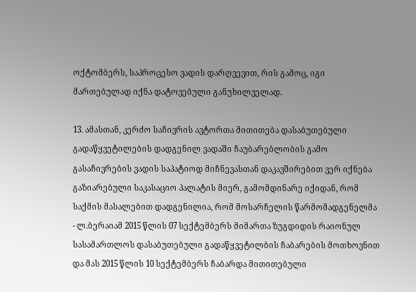ოქტომბერს, საპროცესო ვადის დარღვევით, რის გამოც, იგი მართებულად იქნა დატოვებული განუხილველად.

13. ამასთან, კერძო საჩივრის ავტორთა მითითება დასაბუთებული გადაწყვეტილების დადგენილ ვადაში ჩაუბარებლობის გამო გასაჩივრების ვადის საპატიოდ მიჩნევასთან დაკავშირებით ვერ იქნება გაზიარებული საკასაციო პალატის მიერ, გამომდინარე იქიდან, რომ საქმის მასალებით დადგენილია, რომ მოსარჩელის წარმომადგენელმა - ლ.ბერაიამ 2015 წლის 07 სექტემბერს მიმართა ზუგდიდის რაიონულ სასამართლოს დასაბუთებული გადაწყვეტილბის ჩაბარების მოთხოვნით და მას 2015 წლის 10 სექტემბერს ჩაბარდა მითითებული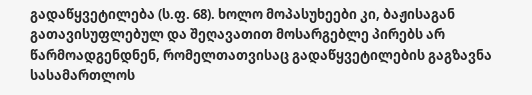გადაწყვეტილება (ს.ფ. 68). ხოლო მოპასუხეები კი, ბაჟისაგან გათავისუფლებულ და შეღავათით მოსარგებლე პირებს არ წარმოადგენდნენ, რომელთათვისაც გადაწყვეტილების გაგზავნა სასამართლოს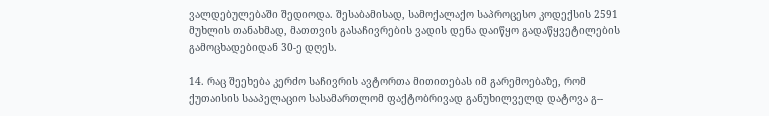ვალდებულებაში შედიოდა. შესაბამისად, სამოქალაქო საპროცესო კოდექსის 2591 მუხლის თანახმად, მათთვის გასაჩივრების ვადის დენა დაიწყო გადაწყვეტილების გამოცხადებიდან 30-ე დღეს.

14. რაც შეეხება კერძო საჩივრის ავტორთა მითითებას იმ გარემოებაზე, რომ ქუთაისის სააპელაციო სასამართლომ ფაქტობრივად განუხილველდ დატოვა გ--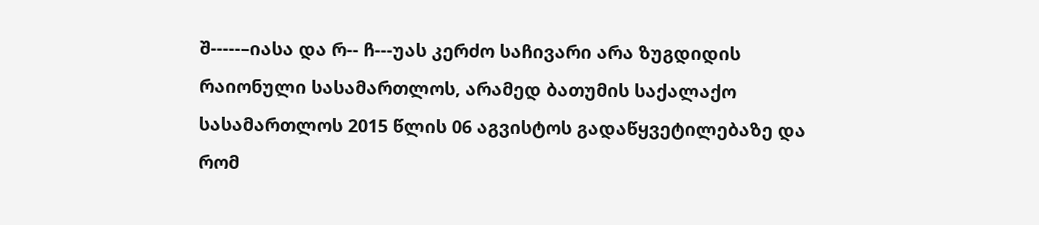შ-----–იასა და რ-- ჩ---უას კერძო საჩივარი არა ზუგდიდის რაიონული სასამართლოს, არამედ ბათუმის საქალაქო სასამართლოს 2015 წლის 06 აგვისტოს გადაწყვეტილებაზე და რომ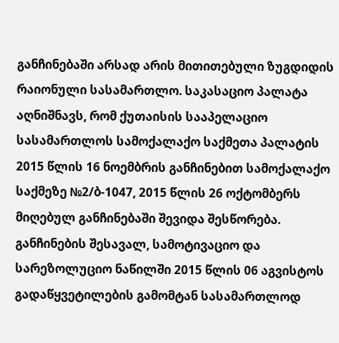განჩინებაში არსად არის მითითებული ზუგდიდის რაიონული სასამართლო. საკასაციო პალატა აღნიშნავს, რომ ქუთაისის სააპელაციო სასამართლოს სამოქალაქო საქმეთა პალატის 2015 წლის 16 ნოემბრის განჩინებით სამოქალაქო საქმეზე №2/ბ-1047, 2015 წლის 26 ოქტომბერს მიღებულ განჩინებაში შევიდა შესწორება. განჩინების შესავალ, სამოტივაციო და სარეზოლუციო ნაწილში 2015 წლის 06 აგვისტოს გადაწყვეტილების გამომტან სასამართლოდ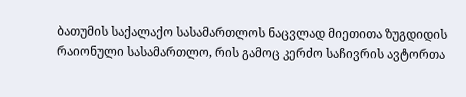ბათუმის საქალაქო სასამართლოს ნაცვლად მიეთითა ზუგდიდის რაიონული სასამართლო, რის გამოც კერძო საჩივრის ავტორთა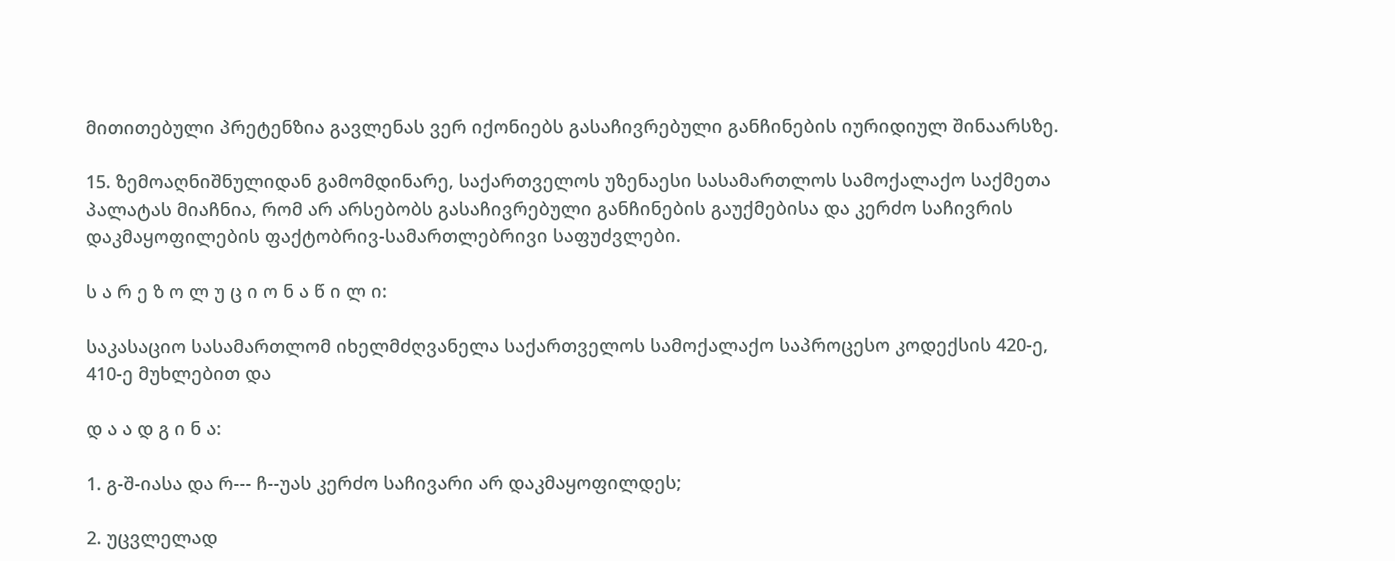მითითებული პრეტენზია გავლენას ვერ იქონიებს გასაჩივრებული განჩინების იურიდიულ შინაარსზე.

15. ზემოაღნიშნულიდან გამომდინარე, საქართველოს უზენაესი სასამართლოს სამოქალაქო საქმეთა პალატას მიაჩნია, რომ არ არსებობს გასაჩივრებული განჩინების გაუქმებისა და კერძო საჩივრის დაკმაყოფილების ფაქტობრივ-სამართლებრივი საფუძვლები.

ს ა რ ე ზ ო ლ უ ც ი ო ნ ა წ ი ლ ი:

საკასაციო სასამართლომ იხელმძღვანელა საქართველოს სამოქალაქო საპროცესო კოდექსის 420-ე, 410-ე მუხლებით და

დ ა ა დ გ ი ნ ა:

1. გ-შ-იასა და რ--- ჩ--უას კერძო საჩივარი არ დაკმაყოფილდეს;

2. უცვლელად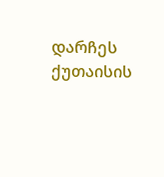დარჩეს ქუთაისის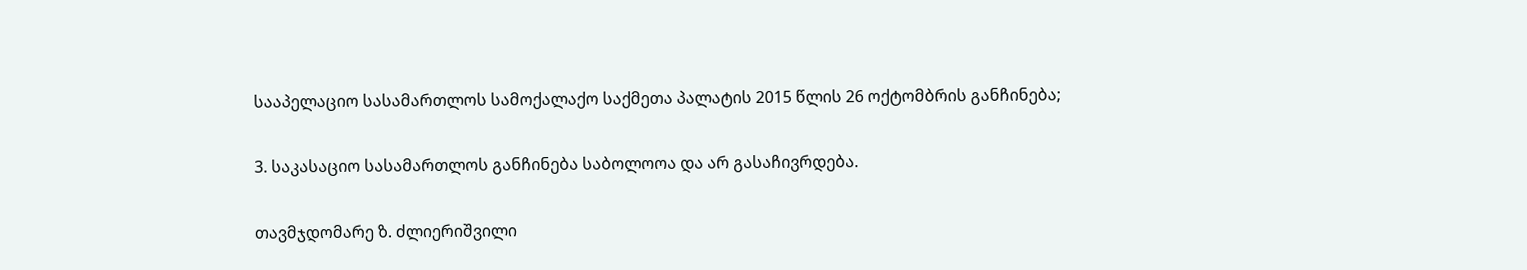სააპელაციო სასამართლოს სამოქალაქო საქმეთა პალატის 2015 წლის 26 ოქტომბრის განჩინება;

3. საკასაციო სასამართლოს განჩინება საბოლოოა და არ გასაჩივრდება.

თავმჯდომარე ზ. ძლიერიშვილი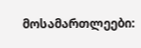მოსამართლეები: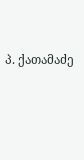პ. ქათამაძე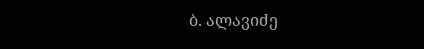ბ. ალავიძე